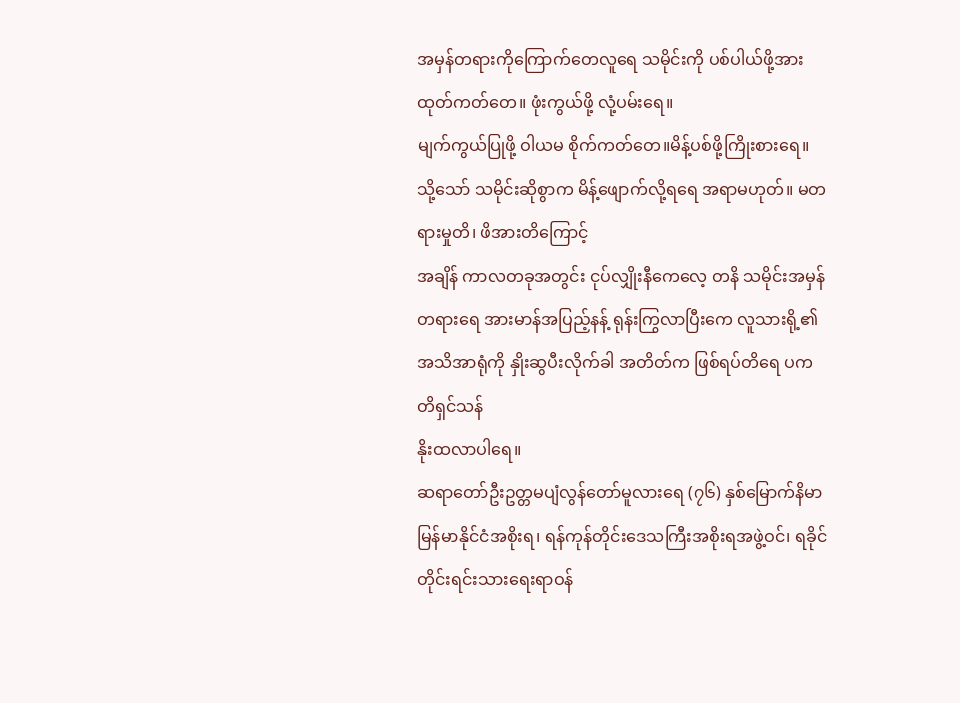အမှန်တရားကိုကြောက်တေလူရေ သမိုင်းကို ပစ်ပါယ်ဖို့အားထုတ်ကတ်တေ။ ဖုံးကွယ်ဖို့ လုံ့ပမ်းရေ။
မျက်ကွယ်ပြုဖို့ ဝါယမ စိုက်ကတ်တေ။မိန့်ပစ်ဖို့ကြိုးစားရေ။
သို့သော် သမိုင်းဆိုစွာက မိန့်ဖျောက်လို့ရရေ အရာမဟုတ်။ မတရားမှုတိ၊ ဖိအားတိကြောင့်
အချိန် ကာလတခုအတွင်း ငုပ်လျှိုးနီကေလေ့ တနိ သမိုင်းအမှန်တရားရေ အားမာန်အပြည့်နန့် ရုန်းကြွလာပြီးကေ လူသားရို့၏ အသိအာရုံကို နှိုးဆွပီးလိုက်ခါ အတိတ်က ဖြစ်ရပ်တိရေ ပကတိရှင်သန်
နိုးထလာပါရေ။
ဆရာတော်ဦးဥတ္တမပျံလွန်တော်မူလားရေ (၇၆) နှစ်မြောက်နိမာ မြန်မာနိုင်ငံအစိုးရ၊ ရန်ကုန်တိုင်းဒေသကြီးအစိုးရအဖွဲ့ဝင်၊ ရခိုင်တိုင်းရင်းသားရေးရာဝန်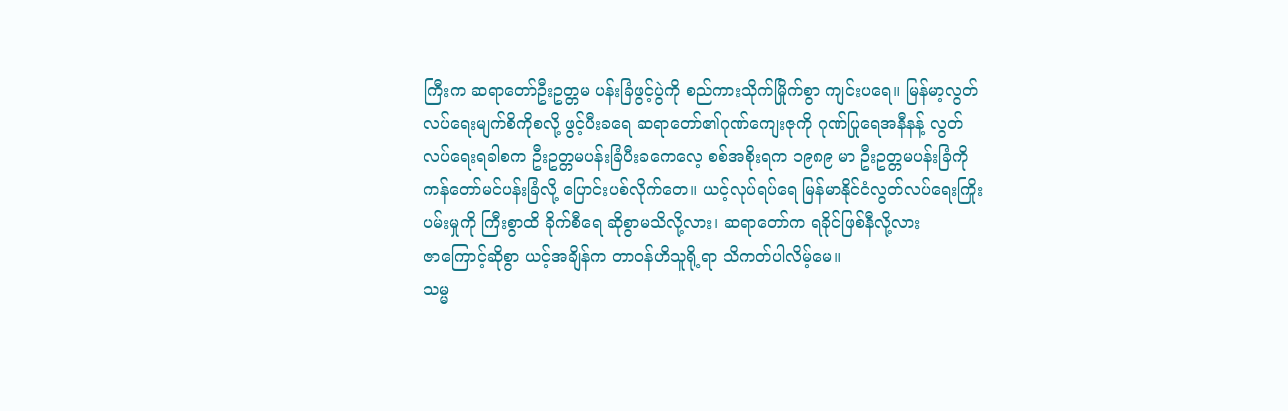ကြီးက ဆရာတော်ဦးဥတ္တမ ပန်းခြံဖွင့်ပွဲကို စည်ကားသိုက်မြိုက်စွာ ကျင်းပရေ။ မြန်မာ့လွတ်လပ်ရေးမျက်စိကိုစလို့ ဖွင့်ပီးခရေ ဆရာတော်၏ဂုဏ်ကျေးဇုကို ဂုဏ်ပြုရေအနီနန့် လွတ်လပ်ရေးရခါစက ဦးဥတ္တမပန်းခြံပီးခကေလေ့ စစ်အစိုးရက ၁၉၈၉ မာ ဦးဥတ္တမပန်းခြံကို ကန်တော်မင်ပန်းခြံလို့ ပြောင်းပစ်လိုက်တေ။ ယင့်လုပ်ရပ်ရေ မြန်မာနိုင်ငံလွတ်လပ်ရေးကြိုးပမ်းမှုကို ကြီးစွာထိ ခိုက်စီရေ ဆိုစွာမသိလို့လား၊ ဆရာတော်က ရခိုင်ဖြစ်နီလို့လား
ဇာကြောင့်ဆိုစွာ ယင့်အချိန်က တာဝန်ဟိသူရို့ရာ သိကတ်ပါလိမ့်မေ။
သမ္မ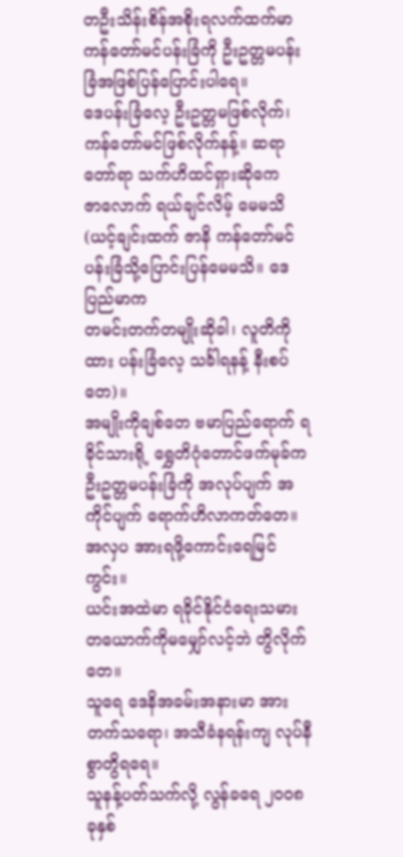တဦးသိန်းစိန်အစိုးရလက်ထက်မာ ကန်တော်မင်ပန်းခြံကို ဦးဥတ္တမပန်းခြံအဖြစ်ပြန်ပြောင်းပါရေ။
ဒေပန်းခြံလေ့ ဦးဥတ္တမဖြစ်လိုက်၊ ကန်တော်မင်ဖြစ်လိုက်နန့်။ ဆရာတော်ရာ သက်ဟိထင်ရှားဆိုကေ
ဇာလောက် ရယ်ချင်လိမ့် မေမသိ (ယင့်ချင်းထက် ဇာနိ ကန်တော်မင်ပန်းခြံသို့ပြောင်းပြန်မေမသိ။ ဒေပြည်မာက
တမင်းတက်တမျိုးဆိုခါ၊ လူတိကိုထား ပန်းခြံလေ့ သင်္ခါရနန့် နီးစပ်တေ)။
အမျိုးကိုချစ်တေ ဗမာပြည်ရောက် ရခိုင်သားရို့ ရွှေတိဂုံတောင်ဖက်မုခ်က ဦးဥတ္တမပန်းခြံကို အလုပ်ပျက် အကိုင်ပျက် ရောက်ဟိလာကတ်တေ။အလှပ အားရဖို့ကောင်းရေမြင်ကွင်း။
ယင်းအထဲမာ ရခိုင်နိုင်ငံရေးသမားတယောက်ကိုမမျှော်လင့်ဘဲ တွိလိုက်တေ။
သူရေ ဒေနိအခမ်းအနားမာ အားတက်သရော၊ အသီခံနရန်းကျ လုပ်နီစွာတွိရရေ။
သူနန့်ပတ်သက်လို့ လွန်ခရေ ၂၀၀၈ခုနှစ်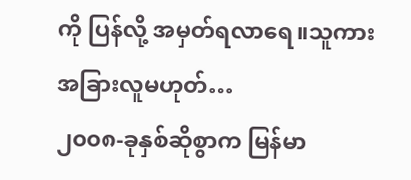ကို ပြန်လို့ အမှတ်ရလာရေ။သူကား အခြားလူမဟုတ်…
၂၀၀၈-ခုနှစ်ဆိုစွာက မြန်မာ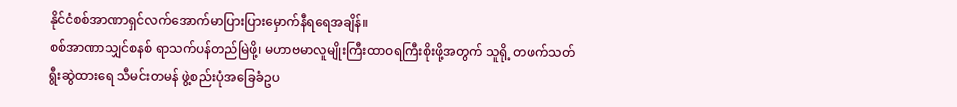နိုင်ငံစစ်အာဏာရှင်လက်အောက်မာပြားပြားမှောက်နီရရေအချိန်။
စစ်အာဏာသျှင်စနစ် ရာသက်ပန်တည်မြဲဖို့၊ မဟာဗမာလူမျိုးကြီးထာဝရကြီးစိုးဖို့အတွက် သူရို့ တဖက်သတ်
ရွီးဆွဲထားရေ သီမင်းတမန် ဖွဲ့စည်းပုံအခြေခံဥပ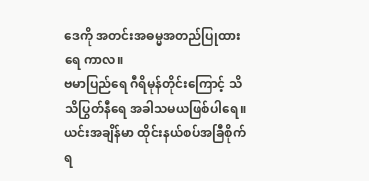ဒေကို အတင်းအဓမ္မအတည်ပြုထားရေ ကာလ။
ဗမာပြည်ရေ ဂီရိမုန်တိုင်းကြောင့် သိသိပြွတ်နီရေ အခါသမယဖြစ်ပါရေ။
ယင်းအချိန်မာ ထိုင်းနယ်စပ်အခြီစိုက်ရ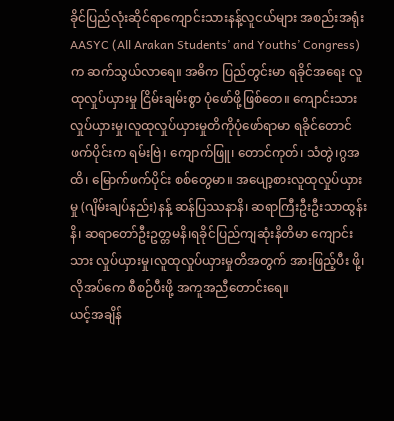ခိုင်ပြည်လုံးဆိုင်ရာကျောင်းသားနန့်လူငယ်များ အစည်းအရုံး
AASYC (All Arakan Students’ and Youths’ Congress)က ဆက်သွယ်လာရေ။ အဓိက ပြည်တွင်းမာ ရခိုင်အရေး လူထုလှုပ်ယှားမှု ငြိမ်းချမ်းစွာ ပုံဖော်ဖို့ဖြစ်တေ။ ကျောင်းသားလှုပ်ယှားမှု၊လူထုလှုပ်ယှားမှုတိကိုပုံဖော်ရာမာ ရခိုင်တောင်ဖက်ပိုင်းက ရမ်းဗြဲ၊ ကျောက်ဖြူ၊ တောင်ကုတ်၊ သံတွဲ၊ဂွအထိ၊ မြောက်ဖက်ပိုင်း စစ်တွေမာ။ အပျော့စားလူထုလှုပ်ယှားမှု (ဂျိမ်းချပ်နည်း)နန့် ဆန်ပြဿနာနိ၊ ဆရာကြီးဦးဦးသာထွန်းနိ၊ ဆရာတော်ဦးဥတ္တမနိ၊ရခိုင်ပြည်ကျဆုံးနိတိမာ ကျောင်းသား လှုပ်ယှားမှု၊လူထုလှုပ်ယှားမှုတိအတွက် အားဖြည့်ပီး ဖို့၊ လိုအပ်ကေ စီစဉ်ပီးဖို့ အကူအညီတောင်းရေ။
ယင့်အချိန်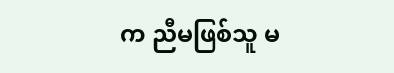က ညီမဖြစ်သူ မ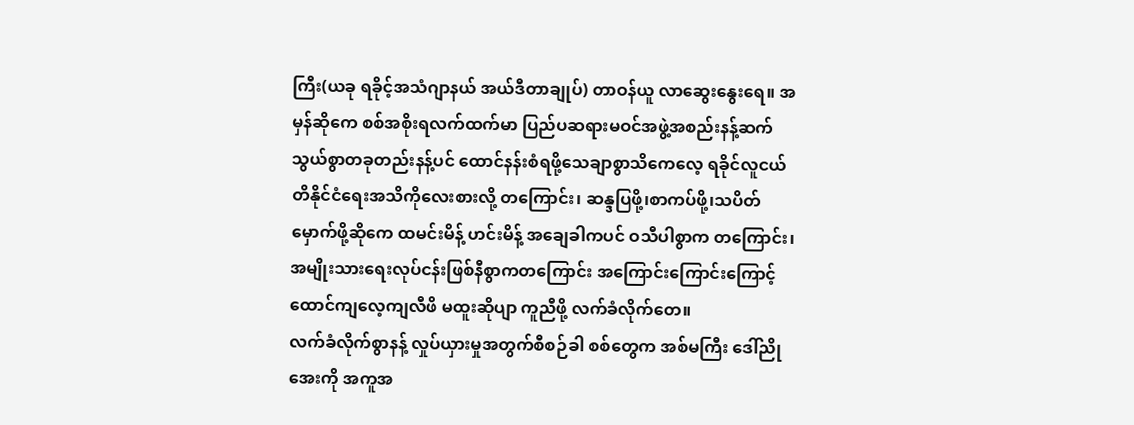ကြီး(ယခု ရခိုင့်အသံဂျာနယ် အယ်ဒီတာချုပ်) တာဝန်ယူ လာဆွေးနွေးရေ။ အမှန်ဆိုကေ စစ်အစိုးရလက်ထက်မာ ပြည်ပဆရားမဝင်အဖွဲ့အစည်းနန့်ဆက်သွယ်စွာတခုတည်းနန့်ပင် ထောင်နန်းစံရဖို့သေချာစွာသိကေလေ့ ရခိုင်လူငယ်တိနိုင်ငံရေးအသိကိုလေးစားလို့ တကြောင်း၊ ဆန္ဒပြဖို့၊စာကပ်ဖို့၊သပိတ်မှောက်ဖို့ဆိုကေ ထမင်းမိန့် ဟင်းမိန့် အချေခါကပင် ဝသီပါစွာက တကြောင်း၊ အမျိုးသားရေးလုပ်ငန်းဖြစ်နီစွာကတကြောင်း အကြောင်းကြောင်းကြောင့် ထောင်ကျလေ့ကျလီဖိ မထူးဆိုပျာ ကူညီဖို့ လက်ခံလိုက်တေ။
လက်ခံလိုက်စွာနန့် လှုပ်ယှားမှုအတွက်စီစဉ်ခါ စစ်တွေက အစ်မကြီး ဒေါ်ညိုအေးကို အကူအ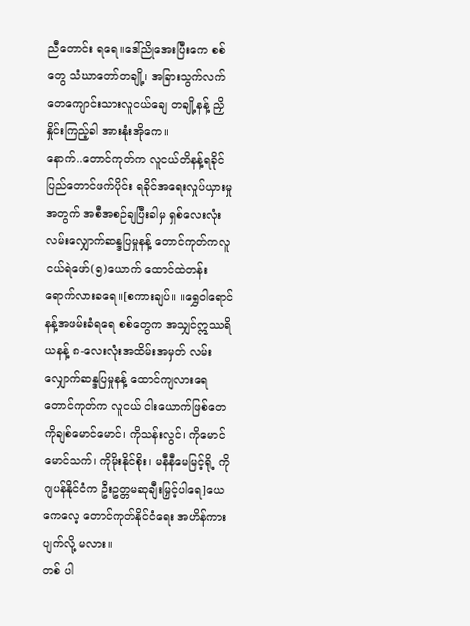ညီတောင်း ရရေ။ဒေါ်ညိုအေးပြီးကေ စစ်တွေ သံဃာတော်တချို့၊ အခြားသွက်လက်တေကျောင်းသားလူငယ်ချေ တချို့နန့် ညှိနှိုင်းကြည့်ခါ အားနုံးအိုကေ။
နောက်..တောင်ကုတ်က လူငယ်တိနန့်ရခိုင်ပြည်တောင်ဖက်ပိုင်း ရခိုင်အရေးလှုပ်ယှားမှုအတွက် အစီအစဉ်ချပြီးခါမှ ရှစ်လေးလုံး လမ်းလျှောက်ဆန္ဒပြမှုနန့် တောင်ကုတ်ကလူငယ်ရဲဖော်(၅)ယောက် ထောင်ထဲတန်းရောက်လားခရေ။[စကားချပ်။ ။ရွှေဝါရောင်နန့်အဖမ်းခံရရေ စစ်တွေက အသျှင်ဣဿရိယနန့် ၈-လေးလုံးအထိမ်းအမှတ် လမ်းလျှောက်ဆန္ဒပြမှုနန့် ထောင်ကျလားရေ တောင်ကုတ်က လူငယ် ငါးယောက်ဖြစ်တေ ကိုချစ်မောင်မောင်၊ ကိုသန်းလွင်၊ ကိုမောင်မောင်သက်၊ ကိုမိုးနိုင်စိုး၊ မနီနီမေမြင့်ရို့ ကိုဂျပန်နိုင်ငံက ဦးဥတ္တမဆုချီးမြှင့်ပါရေ]ယေကေလေ့ တောင်ကုတ်နိုင်ငံရေး အဟိန်ကား ပျက်လို့ မလား။
တစ် ပါ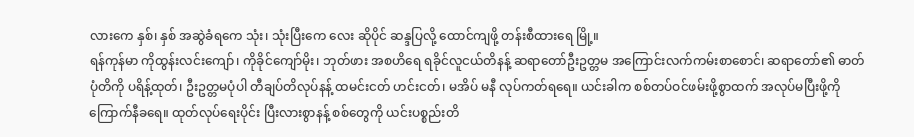လားကေ နှစ်၊ နှစ် အဆွဲခံရကေ သုံး၊ သုံးပြီးကေ လေး ဆိုပိုင် ဆန္ဒပြလို့ ထောင်ကျဖို့ တန်းစီထားရေ မြို့။
ရန်ကုန်မာ ကိုထွန်းလင်းကျော်၊ ကိုခိုင်ကျော်မိုး၊ ဘုတ်ဖား အစဟိရေ ရခိုင်လူငယ်တိနန့် ဆရာတော်ဦးဥတ္တမ အကြောင်းလက်ကမ်းစာစောင်၊ ဆရာတော်၏ ဓာတ်ပုံတိကို ပရိန့်ထုတ်၊ ဦးဥတ္တမပုံပါ တီချပ်တိလုပ်နန့် ထမင်းငတ် ဟင်းငတ်၊ မအိပ် မနီ လုပ်ကတ်ရရေ။ ယင်းခါက စစ်တပ်ဝင်ဖမ်းဖို့စွာထက် အလုပ်မပြီးဖို့ကို ကြောက်နီခရေ။ ထုတ်လုပ်ရေးပိုင်း ပြီးလားစွာနန့် စစ်တွေကို ယင်းပစ္စည်းတိ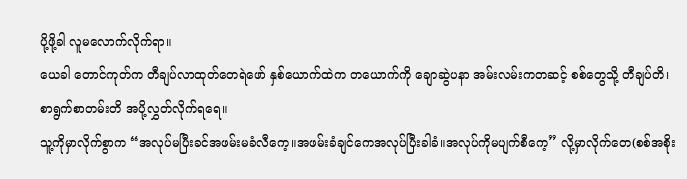ပို့ဖို့ခါ လူမလောက်လိုက်ရာ။
ယေခါ တောင်ကုတ်က တီချပ်လာထုတ်တေရဲဖော် နှစ်ယောက်ထဲက တယောက်ကို ချောဆွဲပနာ အမ်းလမ်းကတဆင့် စစ်တွေသို့ တီချပ်တိ၊ စာရွက်စာတမ်းတိ အပို့လွှတ်လိုက်ရရေ။
သူ့ကိုမှာလိုက်စွာက “အလုပ်မပြီးခင်အဖမ်းမခံလီကေ့။အဖမ်းခံချင်ကေအလုပ်ပြီးခါခံ။အလုပ်ကိုမပျက်စီကေ့” လို့မှာလိုက်တေ(စစ်အစိုး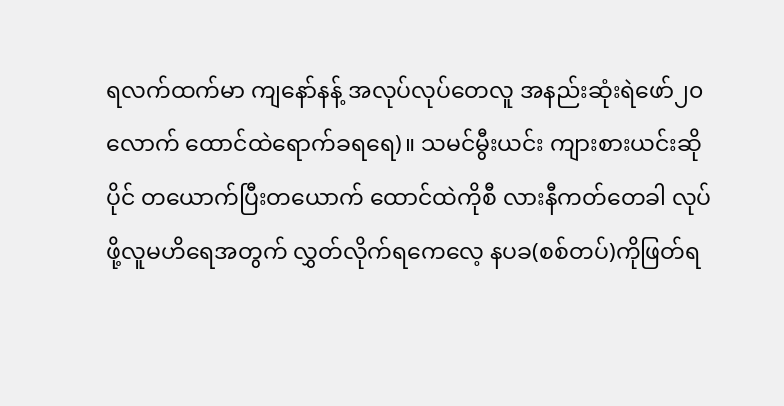ရလက်ထက်မာ ကျနော်နန့် အလုပ်လုပ်တေလူ အနည်းဆုံးရဲဖော်၂၀လောက် ထောင်ထဲရောက်ခရရေ)။ သမင်မွီးယင်း ကျားစားယင်းဆိုပိုင် တယောက်ပြီးတယောက် ထောင်ထဲကိုစီ လားနီကတ်တေခါ လုပ်ဖို့လူမဟိရေအတွက် လွှတ်လိုက်ရကေလေ့ နပခ(စစ်တပ်)ကိုဖြတ်ရ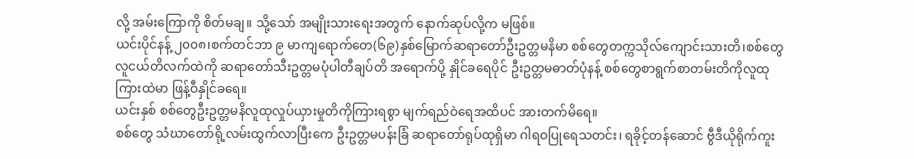လို့ အမ်းကြောကို စိတ်မချ။ သို့သော် အမျိုးသားရေးအတွက် နောက်ဆုပ်လို့က မဖြစ်။
ယင်းပိုင်နန့် ၂၀၀၈၊စက်တင်ဘာ ၉ မာကျရောက်တေ(၆၉)နှစ်မြောက်ဆရာတော်ဦးဥတ္တမနိမာ စစ်တွေတက္ကသိုလ်ကျောင်းသားတိ၊စစ်တွေလူငယ်တိလက်ထဲကို ဆရာတော်သီးဥတ္တမပုံပါတီချပ်တိ အရောက်ပို့ နှိုင်ခရေပိုင် ဦးဥတ္တမဓာတ်ပုံနန့် စစ်တွေစာရွက်စာတမ်းတိကိုလူထုကြားထဲမာ ဖြန့်ဝီနှိုင်ခရေ။
ယင်းနှစ် စစ်တွေဦးဥတ္တမနိလူထုလှုပ်ယှားမှုတိကိုကြားရစွာ မျက်ရည်ဝဲရေအထိပင် အားတက်မိရေ။
စစ်တွေ သံဃာတော်ရို့လမ်းထွက်လာပြီးကေ ဦးဥတ္တမပန်းခြံ ဆရာတော်ရုပ်ထုရှိမာ ဂါရဝပြုရေသတင်း၊ ရခိုင့်တန်ဆောင် ဗွီဒီယိုရိုက်ကူး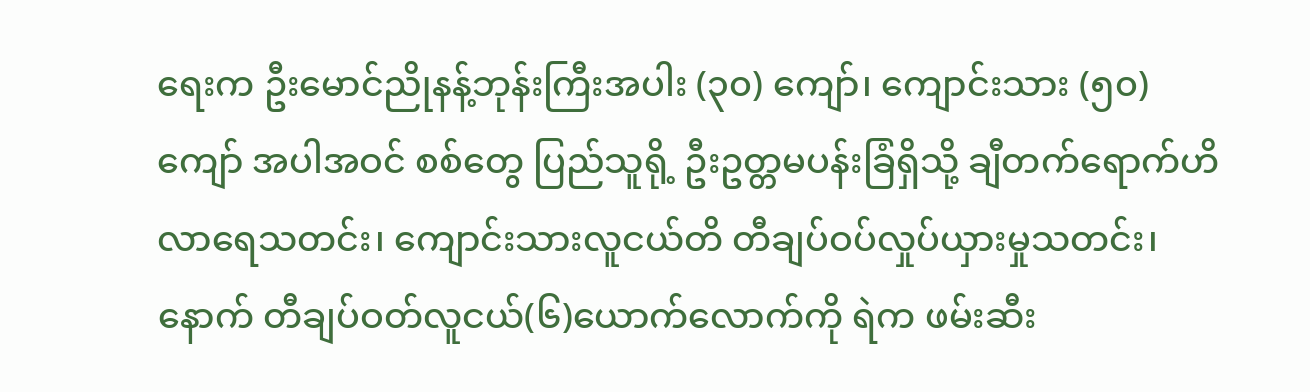ရေးက ဦးမောင်ညိုနန့်ဘုန်းကြီးအပါး (၃၀) ကျော်၊ ကျောင်းသား (၅၀) ကျော် အပါအဝင် စစ်တွေ ပြည်သူရို့ ဦးဥတ္တမပန်းခြံရှိသို့ ချီတက်ရောက်ဟိလာရေသတင်း၊ ကျောင်းသားလူငယ်တိ တီချပ်ဝပ်လှုပ်ယှားမှုသတင်း၊နောက် တီချပ်ဝတ်လူငယ်(၆)ယောက်လောက်ကို ရဲက ဖမ်းဆီး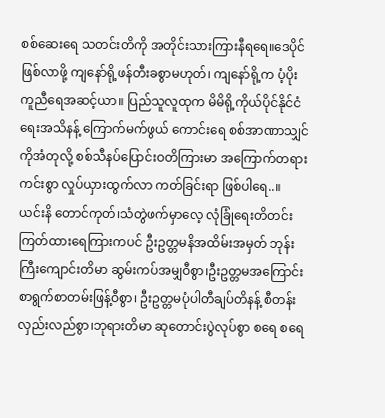စစ်ဆေးရေ သတင်းတိကို အတိုင်းသားကြားနီရရေ။ဒေပိုင်ဖြစ်လာဖို့ ကျနော်ရို့ဖန်တီးခစွာမဟုတ်၊ ကျနော်ရို့က ပံ့ပိုး ကူညီရေအဆင့်ယာ။ ပြည်သူလူထုက မိမိရို့ကိုယ်ပိုင်နိုင်ငံရေးအသိနန့် ကြောက်မက်ဖွယ် ကောင်းရေ စစ်အာဏာသျှင်ကိုအံတုလို့ စစ်သီနပ်ပြောင်းဝတိကြားမာ အကြောက်တရားကင်းစွာ လှုပ်ယှားထွက်လာ ကတ်ခြင်းရာ ဖြစ်ပါရေ..။
ယင်းနိ တောင်ကုတ်၊သံတွဲဖက်မှာလေ့ လုံခြုံရေးတိတင်းကြတ်ထားရေကြားကပင် ဦးဥတ္တမနိအထိမ်းအမှတ် ဘုန်းကြီးကျောင်းတိမာ ဆွမ်းကပ်အမျှဝီစွာ၊ဦးဥတ္တမအကြောင်းစာရွက်စာတမ်းဖြန့်ဝီစွာ၊ ဦးဥတ္တမပုံပါတီချပ်တိနန့် စီတန်းလှည်းလည်စွာ၊ဘုရားတိမာ ဆုတောင်းပွဲလုပ်စွာ စရေ စရေ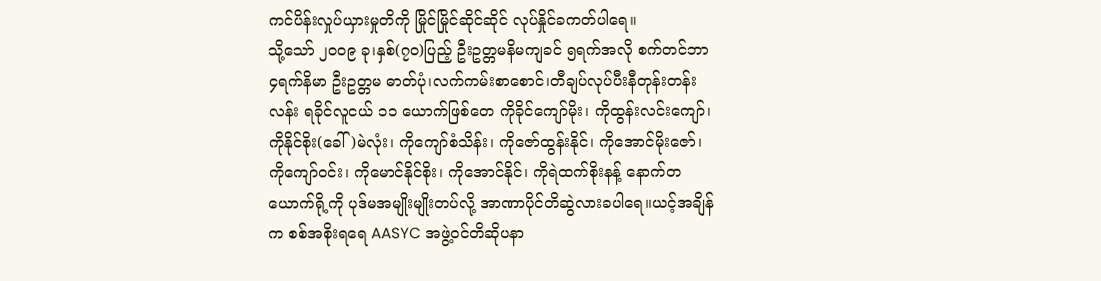ကင်ပိန်းလှုပ်ယှားမှုတိကို မြိုင်မြိုင်ဆိုင်ဆိုင် လုပ်နှိုင်ခကတ်ပါရေ။
သို့သော် ၂၀၀၉ ခု၊နှစ်(၇၀)ပြည့် ဦးဥတ္တမနိမကျခင် ၅ရက်အလို စက်တင်ဘာ ၄ရက်နိမာ ဦးဥတ္တမ ဓာတ်ပုံ၊လက်ကမ်းစာစောင်၊တီချပ်လုပ်ပီးနီတုန်းတန်းလန်း ရခိုင်လူငယ် ၁၁ ယောက်ဖြစ်တေ ကိုခိုင်ကျော်မိုး၊ ကိုထွန်းလင်းကျော်၊ ကိုနိုင်စိုး(ခေါ်)မဲလုံး၊ ကိုကျော်စံသိန်း၊ ကိုဇော်ထွန်းနိုင်၊ ကိုအောင်မိုးဇော်၊ ကိုကျော်ဝင်း၊ ကိုမောင်နိုင်စိုး၊ ကိုအောင်နိုင်၊ ကိုရဲထက်စိုးနန့် နောက်တယောက်ရို့ကို ပုဒ်မအမျိုးမျိုးတပ်လို့ အာဏာပိုင်တိဆွဲလားခပါရေ။ယင့်အချိန်က စစ်အစိုးရရေ AASYC အဖွဲ့ဝင်တိဆိုပနာ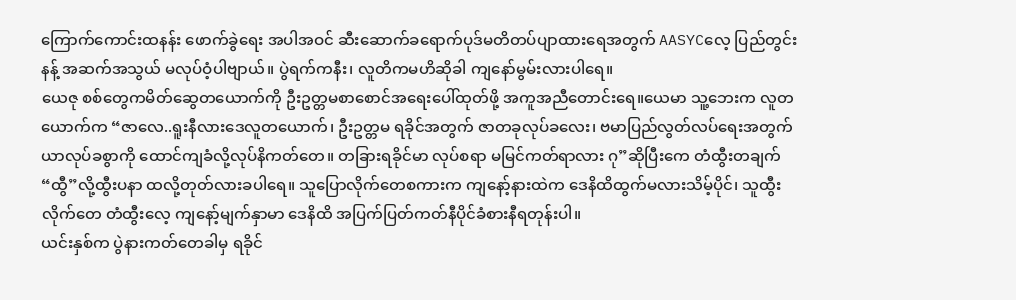ကြောက်ကောင်းထနန်း ဖောက်ခွဲရေး အပါအဝင် ဆီးဆောက်ခရောက်ပုဒ်မတိတပ်ပျာထားရေအတွက် AASYCလေ့ ပြည်တွင်းနန့် အဆက်အသွယ် မလုပ်ဝံ့ပါဗျာယ်။ ပွဲရက်ကနီး၊ လူတိကမဟိဆိုခါ ကျနော်မွမ်းလားပါရေ။
ယေဇု စစ်တွေကမိတ်ဆွေတယောက်ကို ဦးဥတ္တမစာစောင်အရေးပေါ်ထုတ်ဖို့ အကူအညီတောင်းရေ။ယေမာ သူ့ဘေးက လူတယောက်က “ဇာလေ..ရူးနီလားဒေလူတယောက်၊ ဦးဥတ္တမ ရခိုင်အတွက် ဇာတခုလုပ်ခလေး၊ ဗမာပြည်လွတ်လပ်ရေးအတွက်ယာလုပ်ခစွာကို ထောင်ကျခံလို့လုပ်နိကတ်တေ။ တခြားရခိုင်မာ လုပ်စရာ မမြင်ကတ်ရာလား ဂု”ဆိုပြီးကေ တံထွီးတချက် “ထွီ”လို့ထွီးပနာ ထလို့တုတ်လားခပါရေ။ သူပြောလိုက်တေစကားက ကျနော့်နားထဲက ဒေနိထိထွက်မလားသိမ့်ပိုင်၊ သူထွီးလိုက်တေ တံထွီးလေ့ ကျနော့်မျက်နှာမာ ဒေနိထိ အပြက်ပြတ်ကတ်နီပိုင်ခံစားနီရတုန်းပါ။
ယင်းနှစ်က ပွဲနားကတ်တေခါမှ ရခိုင်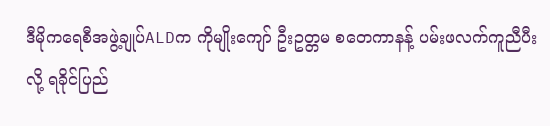ဒီမိုကရေစီအဖွဲ့ချုပ်ALDက ကိုမျိုးကျော် ဦးဥတ္တမ စတေကာနန့် ပမ်းဖလက်ကူညီပီးလို့ ရခိုင်ပြည်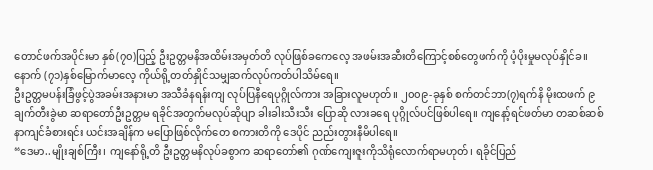တောင်ဖက်အပိုင်းမာ နှစ်(၇၀)ပြည့် ဦးဥတ္တမနိအထိမ်းအမှတ်တိ လုပ်ဖြစ်ခကေလေ့ အဖမ်းအဆီးတိကြောင့်စစ်တွေဖက်ကို ပံ့ပိုးမှုမလုပ်နှိုင်ခ။ နောက် (၇၁)နှစ်မြောက်မာလေ့ ကိုယ်ရို့တတ်နှိုင်သမျှဆက်လုပ်ကတ်ပါသိမ်ရေ။
ဦးဥတ္တမပန်းခြံဖွင့်ပွဲအခမ်းအနားမာ အသီခံနရန်းကျ လုပ်ပြနီရေပုဂ္ဂိုလ်ကား အခြားလူမဟုတ်။ ၂၀၀၉-ခုနှစ် စက်တင်ဘာ(၇)ရက်နိ မိုးထဖက် ၉ချက်တီးခွဲမာ ဆရာတော်ဦးဥတ္တမ ရခိုင်အတွက်မလုပ်ဆိုပျာ ခါးခါးသီးသီး ပြောဆို လားခရေ ပုဂ္ဂိုလ်ပင်ဖြစ်ပါရေ။ ကျနော့်ရင်ဖတ်မာ တဆစ်ဆစ် နာကျင်ခံစားရင်း ယင်းအချိန်က မပြောဖြစ်လိုက်တေ စကားတိကို ဒေပိုင် ညည်းတွားနီမိပါရေ။
“ဒေမာ..မျိုးချစ်ကြီး၊ ကျနော်ရို့တိ ဦးဥတ္တမနိလုပ်ခစွာက ဆရာတော်၏ ဂုဏ်ကျေးဇူးကိုသိရုံလောက်ရာမဟုတ်၊ ရခိုင်ပြည်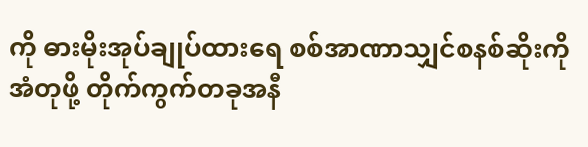ကို ဓားမိုးအုပ်ချုပ်ထားရေ စစ်အာဏာသျှင်စနစ်ဆိုးကိုအံတုဖို့ တိုက်ကွက်တခုအနီ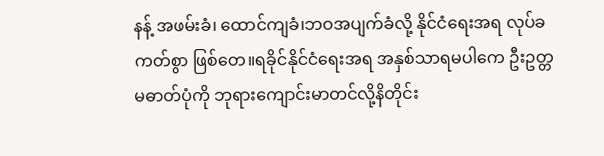နန့် အဖမ်းခံ၊ ထောင်ကျခံ၊ဘဝအပျက်ခံလို့ နိုင်ငံရေးအရ လုပ်ခကတ်စွာ ဖြစ်တေ။ရခိုင်နိုင်ငံရေးအရ အနှစ်သာရမပါကေ ဦးဥတ္တမဓာတ်ပုံကို ဘုရားကျောင်းမာတင်လို့နိတိုင်း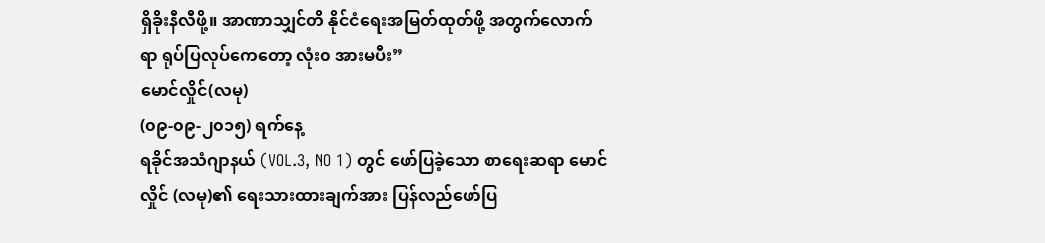ရှိခိုးနီလီဖို့။ အာဏာသျှင်တိ နိုင်ငံရေးအမြတ်ထုတ်ဖို့ အတွက်လောက်ရာ ရုပ်ပြလုပ်ကေတော့ လုံး၀ အားမပီး”
မောင်လှိုင်(လမု)
(၀၉-၀၉-၂၀၁၅) ရက်နေ့
ရခိုင်အသံဂျာနယ် (VOL.3, NO 1) တွင် ဖော်ပြခဲ့သော စာရေးဆရာ မောင်လှိုင် (လမု)၏ ရေးသားထားချက်အား ပြန်လည်ဖော်ပြ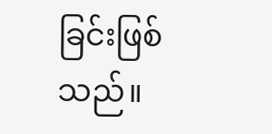ခြင်းဖြစ်သည်။